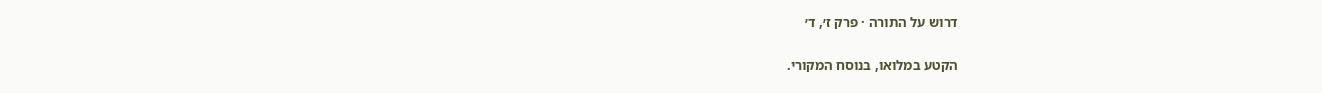דרוש על התורה · פרק ז׳, ד׳

הקטע במלואו, בנוסח המקורי.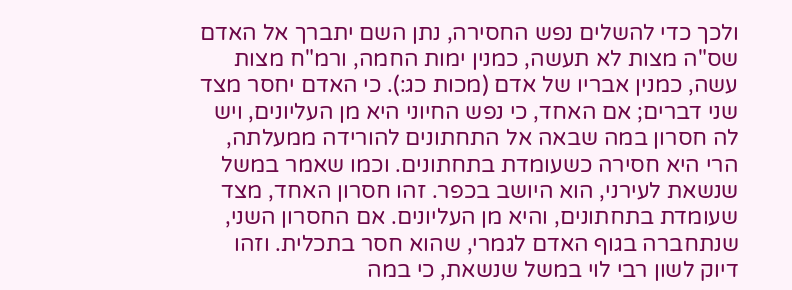ולכך כדי להשלים נפש החסירה, נתן השם יתברך אל האדם שס"ה מצות לא תעשה, כמנין ימות החמה, ורמ"ח מצות עשה, כמנין אבריו של אדם (מכות כג:). כי האדם יחסר מצד שני דברים; אם האחד, כי נפש החיוני היא מן העליונים, ויש לה חסרון במה שבאה אל התחתונים להורידה ממעלתה, הרי היא חסירה כשעומדת בתחתונים. וכמו שאמר במשל שנשאת לעירני, הוא היושב בכפר. זהו חסרון האחד, מצד שעומדת בתחתונים, והיא מן העליונים. אם החסרון השני, שנתחברה בגוף האדם לגמרי, שהוא חסר בתכלית. וזהו דיוק לשון רבי לוי במשל שנשאת, כי במה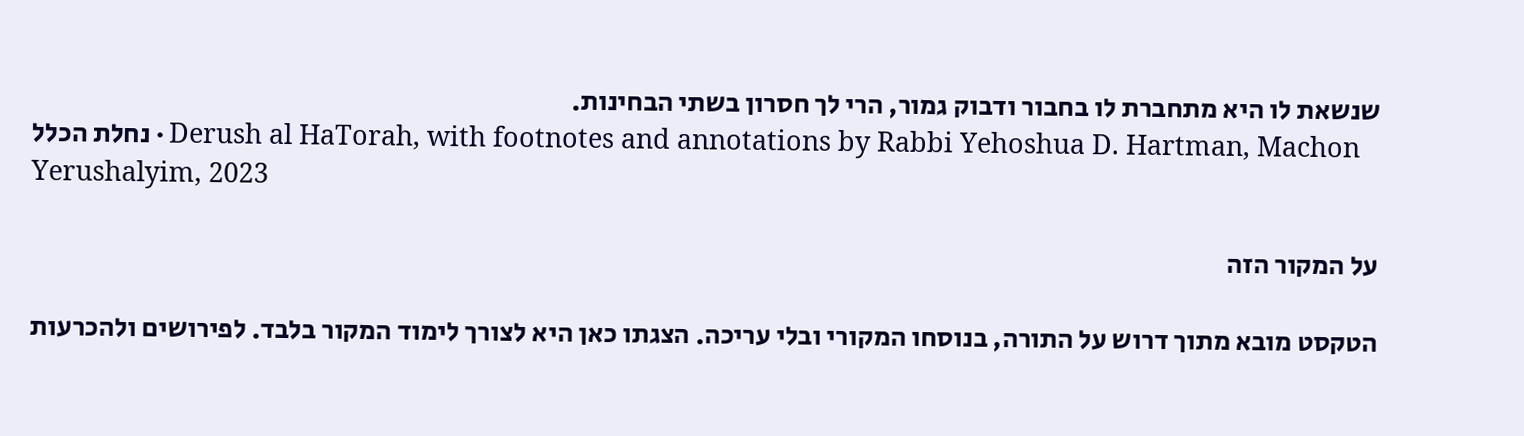שנשאת לו היא מתחברת לו בחבור ודבוק גמור, הרי לך חסרון בשתי הבחינות.
נחלת הכלל · Derush al HaTorah, with footnotes and annotations by Rabbi Yehoshua D. Hartman, Machon Yerushalyim, 2023

על המקור הזה

הטקסט מובא מתוך דרוש על התורה, בנוסחו המקורי ובלי עריכה. הצגתו כאן היא לצורך לימוד המקור בלבד. לפירושים ולהכרעות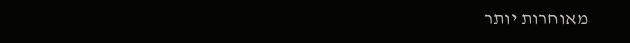מאוחרות יותר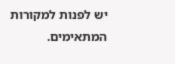יש לפנות למקורות המתאימים.